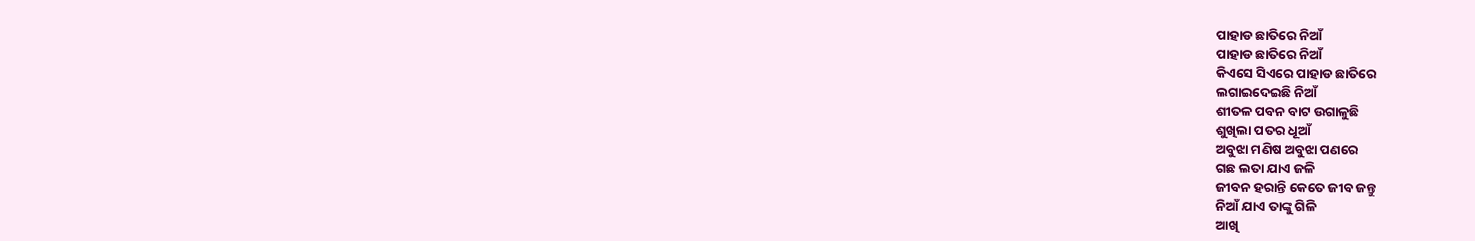ପାହାଡ ଛାତିରେ ନିଆଁ
ପାହାଡ ଛାତିରେ ନିଆଁ
କିଏସେ ସିଏରେ ପାହାଡ ଛାତିରେ
ଲଗାଇଦେଇଛି ନିଆଁ
ଶୀତଳ ପବନ ବାଟ ଉଗାଳୁଛି
ଶୁଖିଲା ପତର ଧୂଆଁ
ଅବୁଝା ମଣିଷ ଅବୁଝା ପଣରେ
ଗଛ ଲତା ଯାଏ ଜଳି
ଜୀବନ ହରାନ୍ତି କେତେ ଜୀବ ଜନ୍ତୁ
ନିଆଁ ଯାଏ ତାଙ୍କୁ ଗିଳି
ଆଖି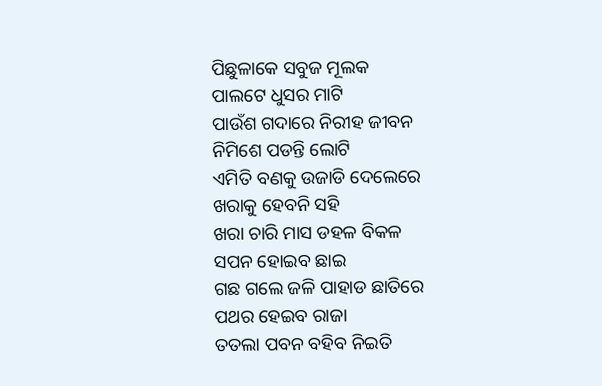ପିଛୁଳାକେ ସବୁଜ ମୂଲକ
ପାଲଟେ ଧୁସର ମାଟି
ପାଉଁଶ ଗଦାରେ ନିରୀହ ଜୀବନ
ନିମିଶେ ପଡନ୍ତି ଲୋଟି
ଏମିତି ବଣକୁ ଉଜାଡି ଦେଲେରେ
ଖରାକୁ ହେବନି ସହି
ଖରା ଚାରି ମାସ ଡହଳ ବିକଳ
ସପନ ହୋଇବ ଛାଇ
ଗଛ ଗଲେ ଜଳି ପାହାଡ ଛାତିରେ
ପଥର ହେଇବ ରାଜା
ତତଲା ପବନ ବହିବ ନିଇତି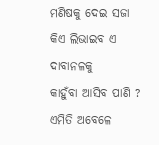ମଣିଷକୁ ଦେଇ ସଜା
କିଏ ଲିଭାଇବ ଏ ଦାବାନଳକୁ
କାହୁଁବା ଆସିବ ପାଣି ?
ଏମିତି ଅବେଳେ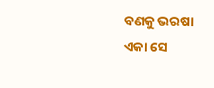ବଣକୁ ଭରଷା
ଏକା ସେ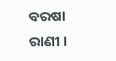ବରଷା ରାଣୀ ।